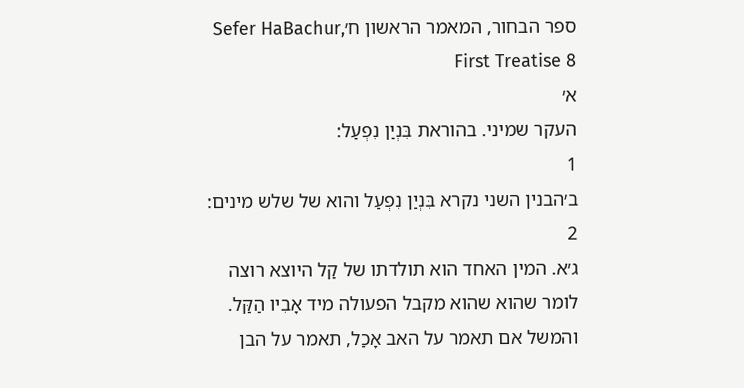ספר הבחור, המאמר הראשון ח׳Sefer HaBachur, First Treatise 8
א׳
העקר שמיני. בהוראת בִּנְיַן נִפְעַל:
1
ב׳הבנין השני נקרא בִּנְיַן נִפְעַל והוא של שלש מינים:
2
ג׳א. המין האחד הוא תולדתו של קַל היוצא רוצה לומר שהוא שהוא מקבל הפעולה מיד אָבִיו הַקַּל. והמשל אם תאמר על האב אָכַל, תאמר על הבן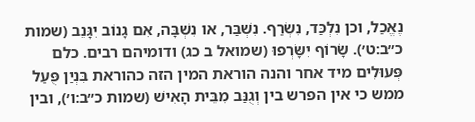נֶאֱכַל, וכן נִלְכַּד, נִשְׂרַף. נִשְׁבַּר, או נִשְׁבָּה, אִם גָנוֹב יִגָּנֵב (שמות כ״ב:ט׳). שָׂרוֹף יִשָּׂרְפוּ (שמואל ב כג) ודומיהם רבים. כלם פְּעוּלִים מיד אחר והנה הוראת המין הזה כהוראת בִּנְיַן פֻּעַל ממש כי אין הפרש בין וְגֻנַּב מִבֵּית הָאִישׁ (שמות כ״ב:ו׳), ובין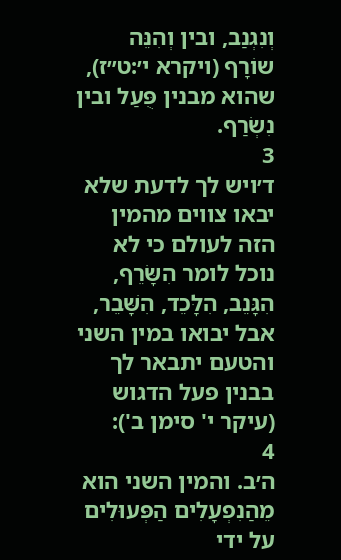וְנִגְנַב, ובין וְהִנֵּה שוֹרָף (ויקרא י׳:ט״ז), שהוא מבנין פֻּעַל ובין נִשְׂרַף.
3
ד׳ויש לך לדעת שלא יבאו צווים מהמין הזה לעולם כי לא נוכל לומר הִשָּׂרֵף, הִגָּנֵב, הִלָּכֵד, הִשָּׁבֵר, אבל יבואו במין השני והטעם יתבאר לך בבנין פעל הדגוש (עיקר י' סימן ב'):
4
ה׳ב. והמין השני הוא מֵהַנִפְעָלִים הַפְּעוּלִים על ידי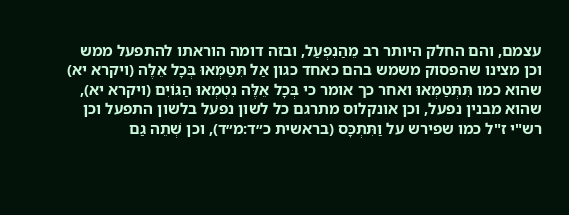עצמם, והם החלק היותר רב מֵהַנִפְעַל, ובזה דומה הוראתו להתפעל ממש וכן מצינו שהפסוק משמש בהם כאחד כגון אַל תִּטַּמְּאוּ בְּכָל אֵלֶּה (ויקרא יא) שהוא כמו תִּתְּטַמְּאוּ ואחר כך אומר כי בְּכָל אֵלֶּה נִטְמְאוּ הַגּוֹיִם (ויקרא יא), שהוא מבנין נפעל, וכן אונקלוס מתרגם כל לשון נפעל בלשון התפעל וכן רש"י ז"ל כמו שפירש על וַתִּתְכָּס (בראשית כ״ד:מ״ד), וכן שְׁתֵה גַם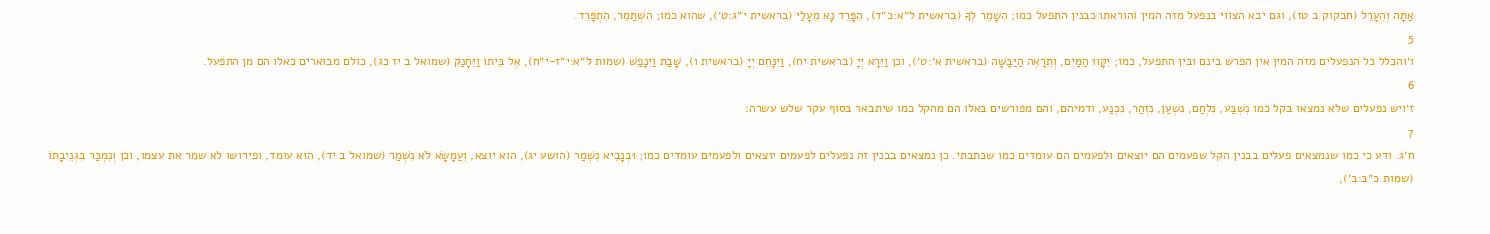אַתָּה וְהֵעָרֵל (חבקוק ב טז), וגם יבא הצווי בנפעל מזה המין והוראתו כבנין התפעל כמו; הִשָּׁמֵר לְךָ (בראשית ל״א:כ״ד), הִפָּרֵד נָא מֵעָלַי (בראשית י״ג:ט׳), שהוא כמו; הִשְׁתַּמֵר, הִתְפָּרֵד.
5
ו׳והכלל כל הנפעלים מזה המין אין הפרש בינם ובין התפעל, כמו; יִקָּווּ הַמַּיִם, וְתֵרָאֶה הַיַּבָּשָׁה (בראשית א׳:ט׳), וכן וַיֵּרָא יְיָ (בראשית יח), וַיִנָּחֵם יְיָ (בראשית ו), שָׁבַת וַיִנָפַשׁ (שמות ל״א:י״ז-י״ח), אֶל בֵּיתוֹ וַיֵּחָנַק (שמואל ב יז כג), כולם מבוארים כאלו הם מן התפעל.
6
ז׳ויש נפעלים שלא נמצאו בקל כמו נִשְׁבַּע, נִלְחַם, נִשְׁעַן, נִזְהַר, נִכְנַע, ודמיהם, והם מפורשים באלו הם מהקל כמו שיתבאר בסוף עקר שלש עשרה:
7
ח׳ג. ודע כי כמו שנמצאים פעלים בבנין הקל שפעמים הם יוצאים ולפעמים הם עומדים כמו שכתבתי. כן נמצאים בבנין זה נפעלים לפעמים יוצאים ולפעמים עומדים כמו; וּבְנָבִיא נִשְׁמַר (הושע יג), הוא יוצא, וְעֲמָשָׂא לֹא נִשְׁמַר (שמואל ב יד), הוא עומד, ופירושו לא שמר את עצמו, וכן וְנִמְכַּר בִּגְנֵיבָתוֹ (שמות כ״ב:ב׳),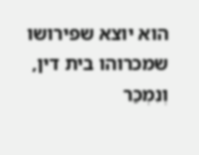הוא יוצא שפירושו שמכרוהו בית דין, וְנִמְכַּר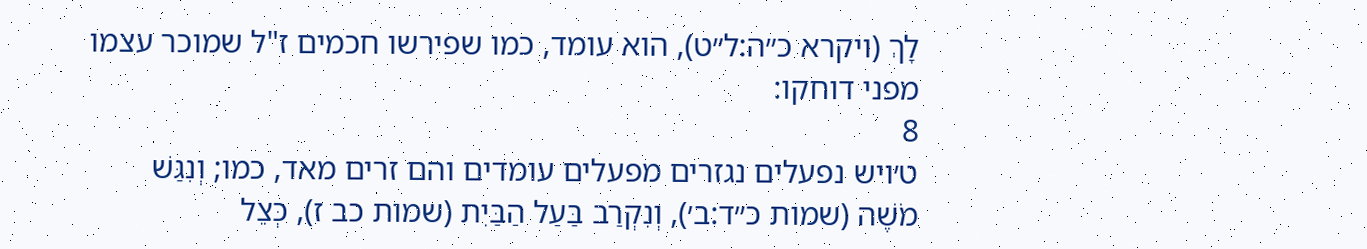לָךְ (ויקרא כ״ה:ל״ט), הוא עומד, כמו שפירשו חכמים ז"ל שמוכר עצמו מפני דוחקו:
8
ט׳ויש נפעלים נגזרים מפעלים עומדים והם זרים מאד, כמו; וְנִגַּשׁ מֹשֶׁה (שמות כ״ד:ב׳), וְנִקְרַב בַּעַל הַבַּיִת (שמות כב ז), כְּצֵל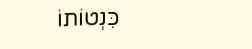כִּנְטוֹתוֹ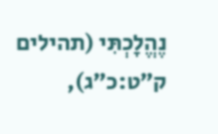נֶהֱלָכְתִּי (תהילים ק״ט:כ״ג),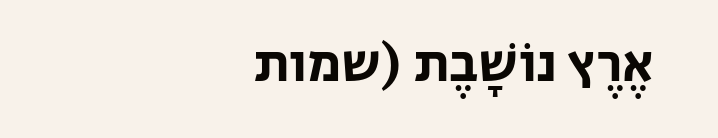אֶרֶץ נוֹשָׁבֶת (שמות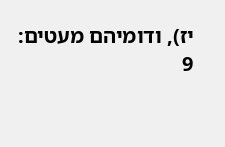יז), ודומיהם מעטים:
9